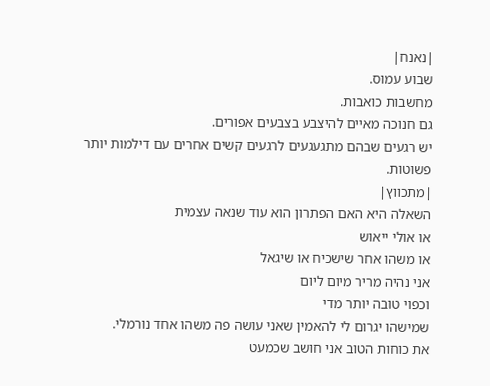|נאנח|
שבוע עמוס.
מחשבות כואבות.
גם חנוכה מאיים להיצבע בצבעים אפורים.
יש רגעים שבהם מתגעגעים לרגעים קשים אחרים עם דילמות יותר פשוטות.
|מתכווץ|
השאלה היא האם הפתרון הוא עוד שנאה עצמית
או אולי ייאוש
או משהו אחר שישכיח או שיגאל
אני נהיה מריר מיום ליום
וכפוי טובה יותר מדי
שמישהו יגרום לי להאמין שאני עושה פה משהו אחד נורמלי.
את כוחות הטוב אני חושב שכמעט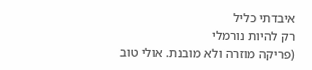איבדתי כליל
רק להיות נורמלי
(פריקה מוזרה ולא מובנת. אולי טוב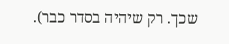שכך. רק שיהיה בסדר כבר).